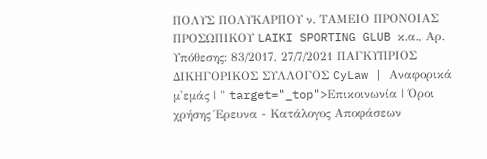ΠΟΛΥΣ ΠΟΛΥΚΑΡΠΟΥ ν. ΤΑΜΕΙΟ ΠΡΟΝΟΙΑΣ ΠΡΟΣΩΠΙΚΟΥ LAIKI SPORTING GLUB κ.α., Αρ. Υπόθεσης: 83/2017, 27/7/2021 ΠΑΓΚΥΠΡΙΟΣ ΔΙΚΗΓΟΡΙΚΟΣ ΣΥΛΛΟΓΟΣ CyLaw | Αναφορικά μ'εμάς | " target="_top">Επικοινωνία | Όροι χρήσης Έρευνα - Κατάλογος Αποφάσεων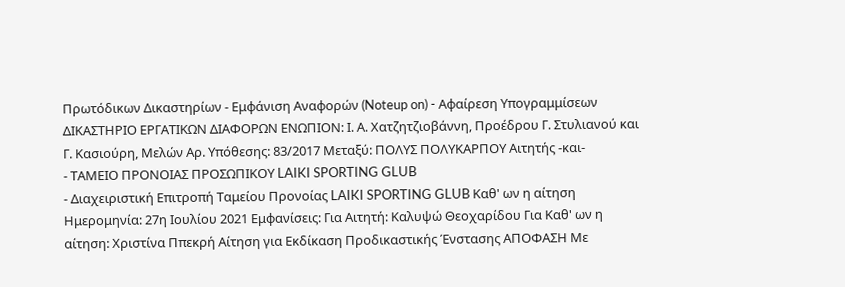Πρωτόδικων Δικαστηρίων - Εμφάνιση Αναφορών (Noteup on) - Αφαίρεση Υπογραμμίσεων ΔΙΚΑΣΤΗΡΙΟ ΕΡΓΑΤΙΚΩΝ ΔΙΑΦΟΡΩΝ ΕΝΩΠΙΟΝ: Ι. Α. Χατζητζιοβάννη, Προέδρου Γ. Στυλιανού και Γ. Κασιούρη, Μελών Αρ. Υπόθεσης: 83/2017 Μεταξύ: ΠΟΛΥΣ ΠΟΛΥΚΑΡΠΟΥ Αιτητής -και-
- ΤΑΜΕΙΟ ΠΡΟΝΟΙΑΣ ΠΡΟΣΩΠΙΚΟΥ LAIKI SPORTING GLUB
- Διαχειριστική Επιτροπή Ταμείου Προνοίας LAIKI SPORTING GLUB Καθ' ων η αίτηση Ημερομηνία: 27η Ιουλίου 2021 Εμφανίσεις: Για Αιτητή: Καλυψώ Θεοχαρίδου Για Καθ' ων η αίτηση: Χριστίνα Ππεκρή Αίτηση για Εκδίκαση Προδικαστικής Ένστασης ΑΠΟΦΑΣΗ Με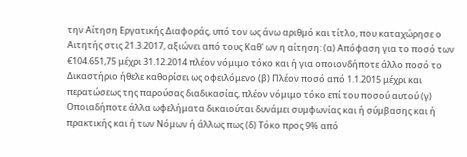την Αίτηση Εργατικής Διαφοράς, υπό τον ως άνω αριθμό και τίτλο, που καταχώρησε ο Αιτητής στις 21.3.2017, αξιώνει από τους Καθ' ων η αίτηση: (α) Απόφαση για το ποσό των €104.651,75 μέχρι 31.12.2014 πλέον νόμιμο τόκο και ή για οποιονδήποτε άλλο ποσό το Δικαστήριο ήθελε καθορίσει ως οφειλόμενο (β) Πλέον ποσό από 1.1.2015 μέχρι και περατώσεως της παρούσας διαδικασίας, πλέον νόμιμο τόκο επί του ποσού αυτού (γ) Οποιαδήποτε άλλα ωφελήματα δικαιούται δυνάμει συμφωνίας και ή σύμβασης και ή πρακτικής και ή των Νόμων ή άλλως πως (δ) Τόκο προς 9% από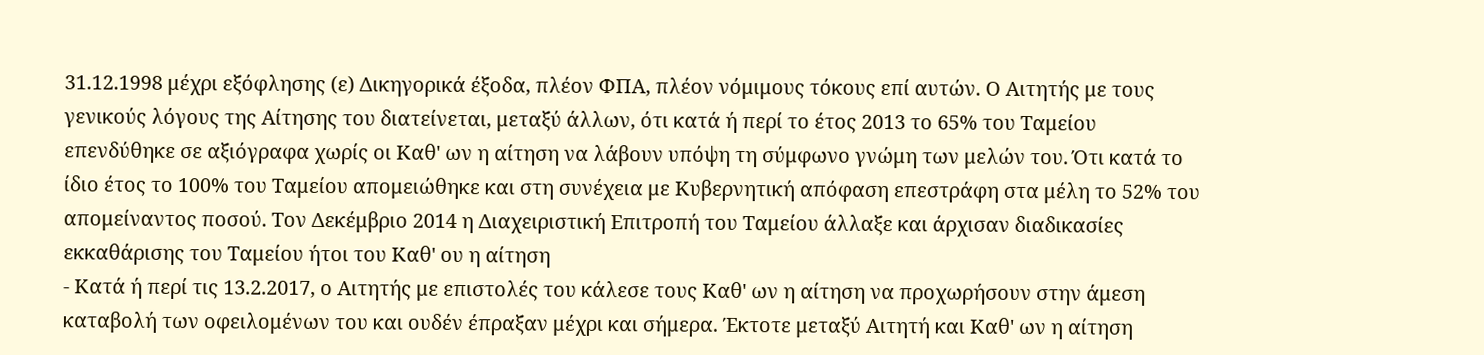31.12.1998 μέχρι εξόφλησης (ε) Δικηγορικά έξοδα, πλέον ΦΠΑ, πλέον νόμιμους τόκους επί αυτών. Ο Αιτητής με τους γενικούς λόγους της Αίτησης του διατείνεται, μεταξύ άλλων, ότι κατά ή περί το έτος 2013 το 65% του Ταμείου επενδύθηκε σε αξιόγραφα χωρίς οι Καθ' ων η αίτηση να λάβουν υπόψη τη σύμφωνο γνώμη των μελών του. Ότι κατά το ίδιο έτος το 100% του Ταμείου απομειώθηκε και στη συνέχεια με Κυβερνητική απόφαση επεστράφη στα μέλη το 52% του απομείναντος ποσού. Τον Δεκέμβριο 2014 η Διαχειριστική Επιτροπή του Ταμείου άλλαξε και άρχισαν διαδικασίες εκκαθάρισης του Ταμείου ήτοι του Καθ' ου η αίτηση
- Κατά ή περί τις 13.2.2017, ο Αιτητής με επιστολές του κάλεσε τους Καθ' ων η αίτηση να προχωρήσουν στην άμεση καταβολή των οφειλομένων του και ουδέν έπραξαν μέχρι και σήμερα. Έκτοτε μεταξύ Αιτητή και Καθ' ων η αίτηση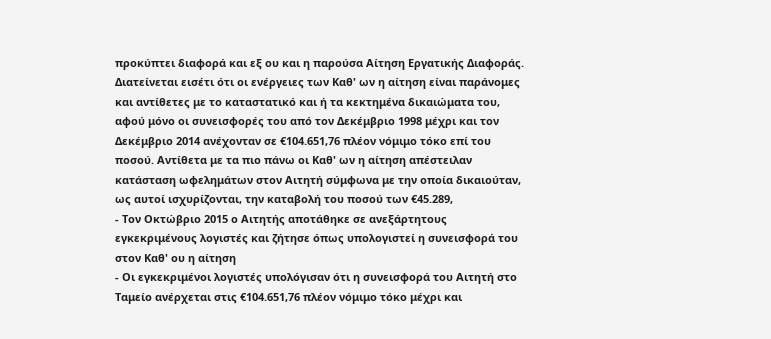προκύπτει διαφορά και εξ ου και η παρούσα Αίτηση Εργατικής Διαφοράς. Διατείνεται εισέτι ότι οι ενέργειες των Καθ' ων η αίτηση είναι παράνομες και αντίθετες με το καταστατικό και ή τα κεκτημένα δικαιώματα του, αφού μόνο οι συνεισφορές του από τον Δεκέμβριο 1998 μέχρι και τον Δεκέμβριο 2014 ανέχονταν σε €104.651,76 πλέον νόμιμο τόκο επί του ποσού. Αντίθετα με τα πιο πάνω οι Καθ' ων η αίτηση απέστειλαν κατάσταση ωφελημάτων στον Αιτητή σύμφωνα με την οποία δικαιούταν, ως αυτοί ισχυρίζονται, την καταβολή του ποσού των €45.289,
- Τον Οκτώβριο 2015 ο Αιτητής αποτάθηκε σε ανεξάρτητους εγκεκριμένους λογιστές και ζήτησε όπως υπολογιστεί η συνεισφορά του στον Καθ' ου η αίτηση
- Οι εγκεκριμένοι λογιστές υπολόγισαν ότι η συνεισφορά του Αιτητή στο Ταμείο ανέρχεται στις €104.651,76 πλέον νόμιμο τόκο μέχρι και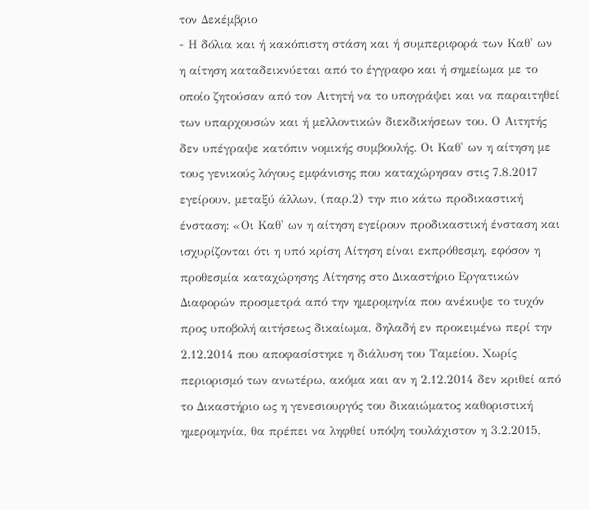τον Δεκέμβριο
- Η δόλια και ή κακόπιστη στάση και ή συμπεριφορά των Καθ' ων η αίτηση καταδεικνύεται από το έγγραφο και ή σημείωμα με το οποίο ζητούσαν από τον Αιτητή να το υπογράψει και να παραιτηθεί των υπαρχουσών και ή μελλοντικών διεκδικήσεων του. Ο Αιτητής δεν υπέγραψε κατόπιν νομικής συμβουλής. Οι Καθ' ων η αίτηση με τους γενικούς λόγους εμφάνισης που καταχώρησαν στις 7.8.2017 εγείρουν, μεταξύ άλλων, (παρ.2) την πιο κάτω προδικαστική ένσταση: «Οι Καθ' ων η αίτηση εγείρουν προδικαστική ένσταση και ισχυρίζονται ότι η υπό κρίση Αίτηση είναι εκπρόθεσμη, εφόσον η προθεσμία καταχώρησης Αίτησης στο Δικαστήριο Εργατικών Διαφορών προσμετρά από την ημερομηνία που ανέκυψε το τυχόν προς υποβολή αιτήσεως δικαίωμα, δηλαδή εν προκειμένω περί την 2.12.2014 που αποφασίστηκε η διάλυση του Ταμείου. Χωρίς περιορισμό των ανωτέρω, ακόμα και αν η 2.12.2014 δεν κριθεί από το Δικαστήριο ως η γενεσιουργός του δικαιώματος καθοριστική ημερομηνία, θα πρέπει να ληφθεί υπόψη τουλάχιστον η 3.2.2015,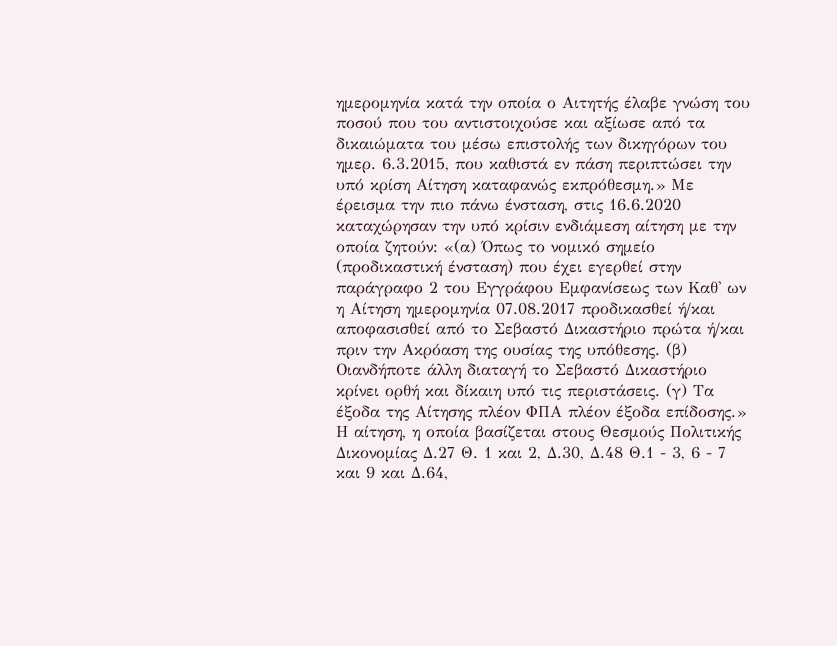ημερομηνία κατά την οποία ο Αιτητής έλαβε γνώση του ποσού που του αντιστοιχούσε και αξίωσε από τα δικαιώματα του μέσω επιστολής των δικηγόρων του ημερ. 6.3.2015, που καθιστά εν πάση περιπτώσει την υπό κρίση Αίτηση καταφανώς εκπρόθεσμη.» Με έρεισμα την πιο πάνω ένσταση, στις 16.6.2020 καταχώρησαν την υπό κρίσιν ενδιάμεση αίτηση με την οποία ζητούν: «(α) Όπως το νομικό σημείο (προδικαστική ένσταση) που έχει εγερθεί στην παράγραφο 2 του Εγγράφου Εμφανίσεως των Καθ' ων η Αίτηση ημερομηνία 07.08.2017 προδικασθεί ή/και αποφασισθεί από το Σεβαστό Δικαστήριο πρώτα ή/και πριν την Ακρόαση της ουσίας της υπόθεσης. (β) Οιανδήποτε άλλη διαταγή το Σεβαστό Δικαστήριο κρίνει ορθή και δίκαιη υπό τις περιστάσεις. (γ) Τα έξοδα της Αίτησης πλέον ΦΠΑ πλέον έξοδα επίδοσης.» Η αίτηση, η οποία βασίζεται στους Θεσμούς Πολιτικής Δικονομίας Δ.27 Θ. 1 και 2, Δ.30, Δ.48 Θ.1 - 3, 6 - 7 και 9 και Δ.64,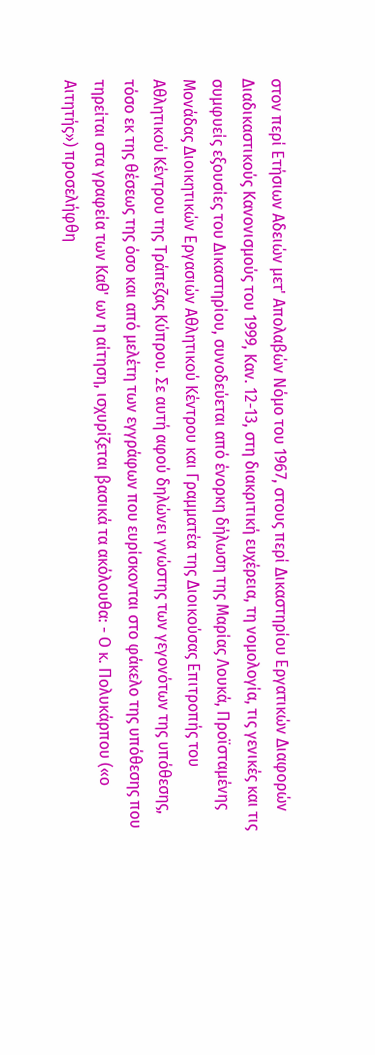στον περί Ετήσιων Αδειών μετ' Απολαβών Νόμο του 1967, στους περί Δικαστηρίου Εργατικών Διαφορών Διαδικαστικούς Κανονισμούς του 1999, Καν. 12-13, στη διακριτική ευχέρεια, τη νομολογία, τις γενικές και τις συμφυείς εξουσίες του Δικαστηρίου, συνοδεύεται από ένορκη δήλωση της Μαρίας Λουκά, Προϊσταμένης Μονάδας Διοικητικών Εργασιών Αθλητικού Κέντρου και Γραμματέα της Διοικούσας Επιτροπής του Αθλητικού Κέντρου της Τράπεζας Κύπρου. Σε αυτή αφού δηλώνει γνώστης των γεγονότων της υπόθεσης, τόσο εκ της θέσεως της όσο και από μελέτη των εγγράφων που ευρίσκονται στο φάκελο της υπόθεσης που τηρείται στα γραφεία των Καθ' ων η αίτηση, ισχυρίζεται βασικά τα ακόλουθα: - Ο κ. Πολυκάρπου («ο Αιτητής») προσελήφθη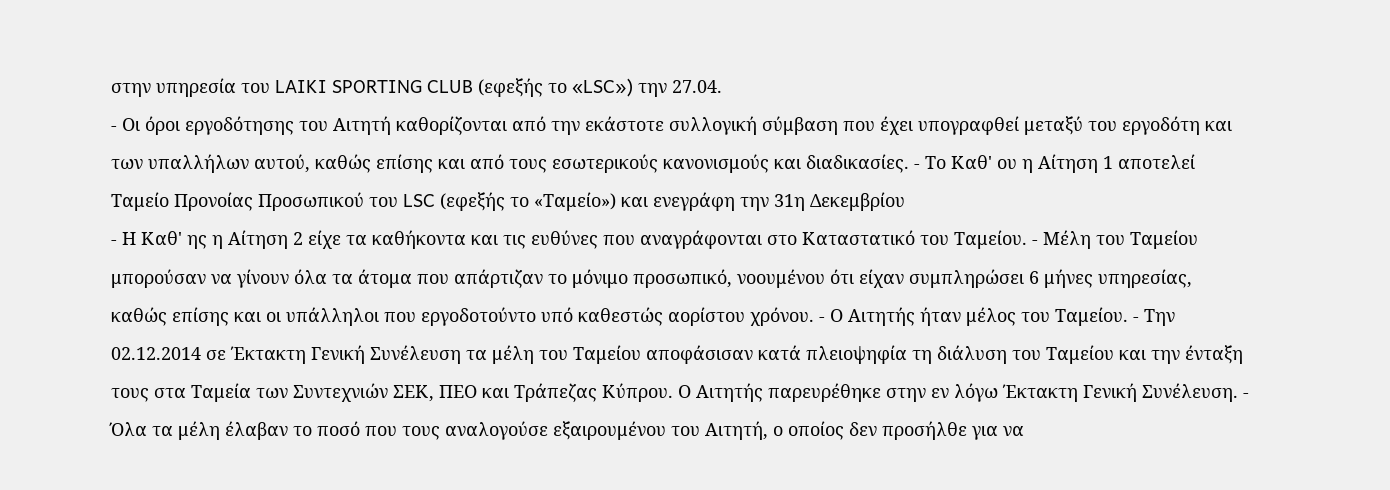στην υπηρεσία του LAIKI SPORTING CLUB (εφεξής το «LSC») την 27.04.
- Οι όροι εργοδότησης του Αιτητή καθορίζονται από την εκάστοτε συλλογική σύμβαση που έχει υπογραφθεί μεταξύ του εργοδότη και των υπαλλήλων αυτού, καθώς επίσης και από τους εσωτερικούς κανονισμούς και διαδικασίες. - Το Καθ' ου η Αίτηση 1 αποτελεί Ταμείο Προνοίας Προσωπικού του LSC (εφεξής το «Ταμείο») και ενεγράφη την 31η Δεκεμβρίου
- Η Καθ' ης η Αίτηση 2 είχε τα καθήκοντα και τις ευθύνες που αναγράφονται στο Καταστατικό του Ταμείου. - Μέλη του Ταμείου μπορούσαν να γίνουν όλα τα άτομα που απάρτιζαν το μόνιμο προσωπικό, νοουμένου ότι είχαν συμπληρώσει 6 μήνες υπηρεσίας, καθώς επίσης και οι υπάλληλοι που εργοδοτούντο υπό καθεστώς αορίστου χρόνου. - Ο Αιτητής ήταν μέλος του Ταμείου. - Την 02.12.2014 σε Έκτακτη Γενική Συνέλευση τα μέλη του Ταμείου αποφάσισαν κατά πλειοψηφία τη διάλυση του Ταμείου και την ένταξη τους στα Ταμεία των Συντεχνιών ΣΕΚ, ΠΕΟ και Τράπεζας Κύπρου. Ο Αιτητής παρευρέθηκε στην εν λόγω Έκτακτη Γενική Συνέλευση. - Όλα τα μέλη έλαβαν το ποσό που τους αναλογούσε εξαιρουμένου του Αιτητή, ο οποίος δεν προσήλθε για να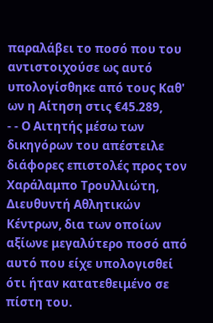παραλάβει το ποσό που του αντιστοιχούσε ως αυτό υπολογίσθηκε από τους Καθ' ων η Αίτηση στις €45.289,
- - Ο Αιτητής μέσω των δικηγόρων του απέστειλε διάφορες επιστολές προς τον Χαράλαμπο Τρουλλιώτη, Διευθυντή Αθλητικών Κέντρων, δια των οποίων αξίωνε μεγαλύτερο ποσό από αυτό που είχε υπολογισθεί ότι ήταν κατατεθειμένο σε πίστη του.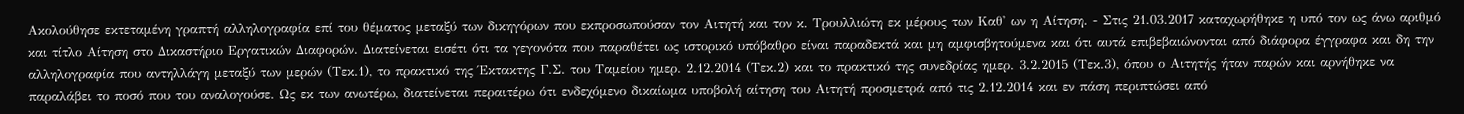Ακολούθησε εκτεταμένη γραπτή αλληλογραφία επί του θέματος μεταξύ των δικηγόρων που εκπροσωπούσαν τον Αιτητή και τον κ. Τρουλλιώτη εκ μέρους των Καθ' ων η Αίτηση. - Στις 21.03.2017 καταχωρήθηκε η υπό τον ως άνω αριθμό και τίτλο Αίτηση στο Δικαστήριο Εργατικών Διαφορών. Διατείνεται εισέτι ότι τα γεγονότα που παραθέτει ως ιστορικό υπόβαθρο είναι παραδεκτά και μη αμφισβητούμενα και ότι αυτά επιβεβαιώνονται από διάφορα έγγραφα και δη την αλληλογραφία που αντηλλάγη μεταξύ των μερών (Τεκ.1), το πρακτικό της Έκτακτης Γ.Σ. του Ταμείου ημερ. 2.12.2014 (Τεκ.2) και το πρακτικό της συνεδρίας ημερ. 3.2.2015 (Τεκ.3), όπου ο Αιτητής ήταν παρών και αρνήθηκε να παραλάβει το ποσό που του αναλογούσε. Ως εκ των ανωτέρω, διατείνεται περαιτέρω ότι ενδεχόμενο δικαίωμα υποβολή αίτηση του Αιτητή προσμετρά από τις 2.12.2014 και εν πάση περιπτώσει από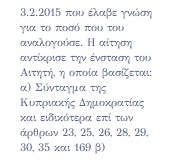3.2.2015 που έλαβε γνώση για το ποσό που του αναλογούσε. Η αίτηση αντίκρισε την ένσταση του Αιτητή, η οποία βασίζεται: α) Σύνταγμα της Κυπριακής Δημοκρατίας και ειδικότερα επί των άρθρων 23, 25, 26, 28, 29, 30, 35 και 169 β)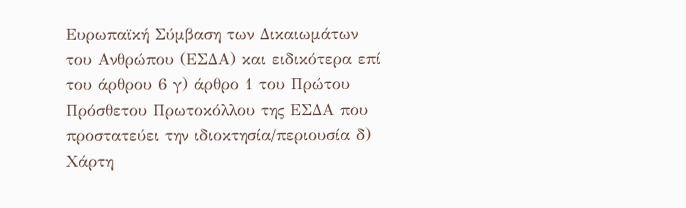Ευρωπαϊκή Σύμβαση των Δικαιωμάτων του Ανθρώπου (ΕΣΔΑ) και ειδικότερα επί του άρθρου 6 γ) άρθρο 1 του Πρώτου Πρόσθετου Πρωτοκόλλου της ΕΣΔΑ που προστατεύει την ιδιοκτησία/περιουσία δ) Χάρτη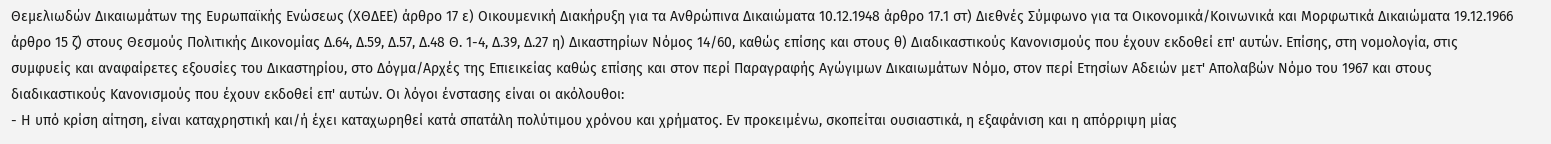Θεμελιωδών Δικαιωμάτων της Ευρωπαϊκής Ενώσεως (ΧΘΔΕΕ) άρθρο 17 ε) Οικουμενική Διακήρυξη για τα Ανθρώπινα Δικαιώματα 10.12.1948 άρθρο 17.1 στ) Διεθνές Σύμφωνο για τα Οικονομικά/Κοινωνικά και Μορφωτικά Δικαιώματα 19.12.1966 άρθρο 15 ζ) στους Θεσμούς Πολιτικής Δικονομίας Δ.64, Δ.59, Δ.57, Δ.48 Θ. 1-4, Δ.39, Δ.27 η) Δικαστηρίων Νόμος 14/60, καθώς επίσης και στους θ) Διαδικαστικούς Κανονισμούς που έχουν εκδοθεί επ' αυτών. Επίσης, στη νομολογία, στις συμφυείς και αναφαίρετες εξουσίες του Δικαστηρίου, στο Δόγμα/Αρχές της Επιεικείας καθώς επίσης και στον περί Παραγραφής Αγώγιμων Δικαιωμάτων Νόμο, στον περί Ετησίων Αδειών μετ' Απολαβών Νόμο του 1967 και στους διαδικαστικούς Κανονισμούς που έχουν εκδοθεί επ' αυτών. Οι λόγοι ένστασης είναι οι ακόλουθοι:
- Η υπό κρίση αίτηση, είναι καταχρηστική και/ή έχει καταχωρηθεί κατά σπατάλη πολύτιμου χρόνου και χρήματος. Εν προκειμένω, σκοπείται ουσιαστικά, η εξαφάνιση και η απόρριψη μίας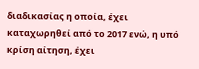διαδικασίας η οποία, έχει καταχωρηθεί από το 2017 ενώ, η υπό κρίση αίτηση, έχει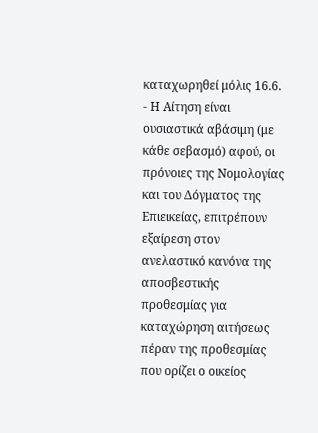καταχωρηθεί μόλις 16.6.
- Η Αίτηση είναι ουσιαστικά αβάσιμη (με κάθε σεβασμό) αφού, οι πρόνοιες της Νομολογίας και του Δόγματος της Επιεικείας, επιτρέπουν εξαίρεση στον ανελαστικό κανόνα της αποσβεστικής προθεσμίας για καταχώρηση αιτήσεως πέραν της προθεσμίας που ορίζει ο οικείος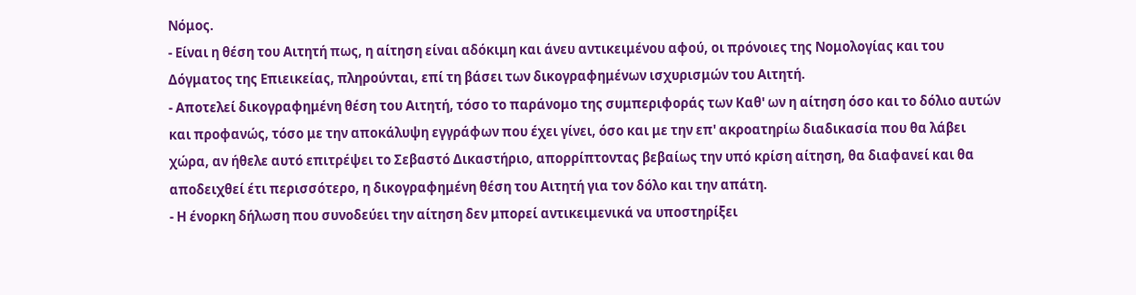Νόμος.
- Είναι η θέση του Αιτητή πως, η αίτηση είναι αδόκιμη και άνευ αντικειμένου αφού, οι πρόνοιες της Νομολογίας και του Δόγματος της Επιεικείας, πληρούνται, επί τη βάσει των δικογραφημένων ισχυρισμών του Αιτητή.
- Αποτελεί δικογραφημένη θέση του Αιτητή, τόσο το παράνομο της συμπεριφοράς των Καθ' ων η αίτηση όσο και το δόλιο αυτών και προφανώς, τόσο με την αποκάλυψη εγγράφων που έχει γίνει, όσο και με την επ' ακροατηρίω διαδικασία που θα λάβει χώρα, αν ήθελε αυτό επιτρέψει το Σεβαστό Δικαστήριο, απορρίπτοντας βεβαίως την υπό κρίση αίτηση, θα διαφανεί και θα αποδειχθεί έτι περισσότερο, η δικογραφημένη θέση του Αιτητή για τον δόλο και την απάτη.
- Η ένορκη δήλωση που συνοδεύει την αίτηση δεν μπορεί αντικειμενικά να υποστηρίξει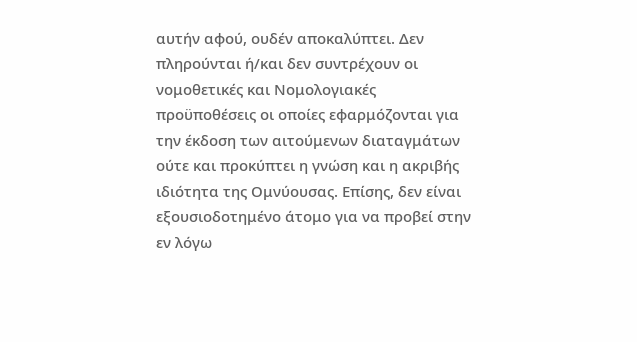αυτήν αφού, ουδέν αποκαλύπτει. Δεν πληρούνται ή/και δεν συντρέχουν οι νομοθετικές και Νομολογιακές προϋποθέσεις οι οποίες εφαρμόζονται για την έκδοση των αιτούμενων διαταγμάτων ούτε και προκύπτει η γνώση και η ακριβής ιδιότητα της Ομνύουσας. Επίσης, δεν είναι εξουσιοδοτημένο άτομο για να προβεί στην εν λόγω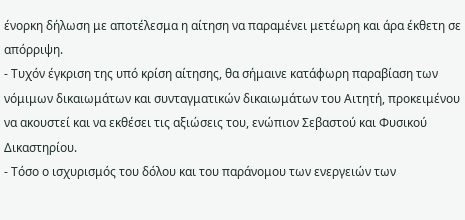ένορκη δήλωση με αποτέλεσμα η αίτηση να παραμένει μετέωρη και άρα έκθετη σε απόρριψη.
- Τυχόν έγκριση της υπό κρίση αίτησης, θα σήμαινε κατάφωρη παραβίαση των νόμιμων δικαιωμάτων και συνταγματικών δικαιωμάτων του Αιτητή, προκειμένου να ακουστεί και να εκθέσει τις αξιώσεις του, ενώπιον Σεβαστού και Φυσικού Δικαστηρίου.
- Τόσο ο ισχυρισμός του δόλου και του παράνομου των ενεργειών των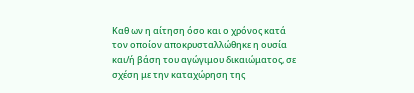Καθ ων η αίτηση όσο και ο χρόνος κατά τον οποίον αποκρυσταλλώθηκε η ουσία και/ή βάση του αγώγιμου δικαιώματος, σε σχέση με την καταχώρηση της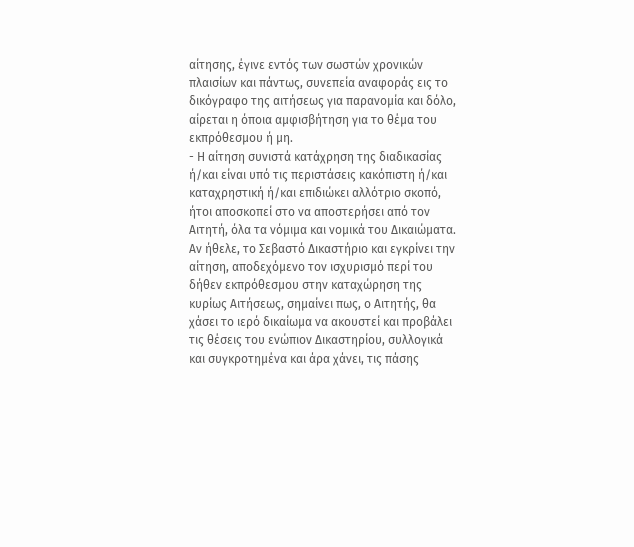αίτησης, έγινε εντός των σωστών χρονικών πλαισίων και πάντως, συνεπεία αναφοράς εις το δικόγραφο της αιτήσεως για παρανομία και δόλο, αίρεται η όποια αμφισβήτηση για το θέμα του εκπρόθεσμου ή μη.
- Η αίτηση συνιστά κατάχρηση της διαδικασίας ή/και είναι υπό τις περιστάσεις κακόπιστη ή/και καταχρηστική ή/και επιδιώκει αλλότριο σκοπό, ήτοι αποσκοπεί στο να αποστερήσει από τον Αιτητή, όλα τα νόμιμα και νομικά του Δικαιώματα. Αν ήθελε, το Σεβαστό Δικαστήριο και εγκρίνει την αίτηση, αποδεχόμενο τον ισχυρισμό περί του δήθεν εκπρόθεσμου στην καταχώρηση της κυρίως Αιτήσεως, σημαίνει πως, ο Αιτητής, θα χάσει το ιερό δικαίωμα να ακουστεί και προβάλει τις θέσεις του ενώπιον Δικαστηρίου, συλλογικά και συγκροτημένα και άρα χάνει, τις πάσης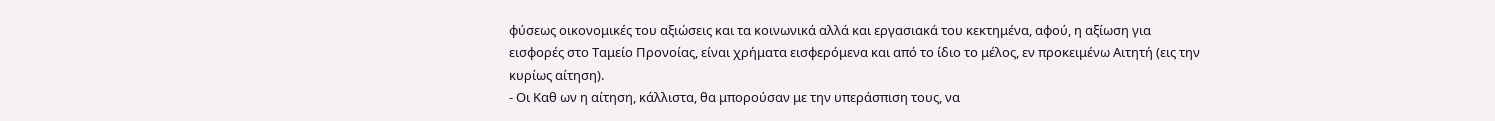φύσεως οικονομικές του αξιώσεις και τα κοινωνικά αλλά και εργασιακά του κεκτημένα, αφού, η αξίωση για εισφορές στο Ταμείο Προνοίας, είναι χρήματα εισφερόμενα και από το ίδιο το μέλος, εν προκειμένω Αιτητή (εις την κυρίως αίτηση).
- Οι Καθ ων η αίτηση, κάλλιστα, θα μπορούσαν με την υπεράσπιση τους, να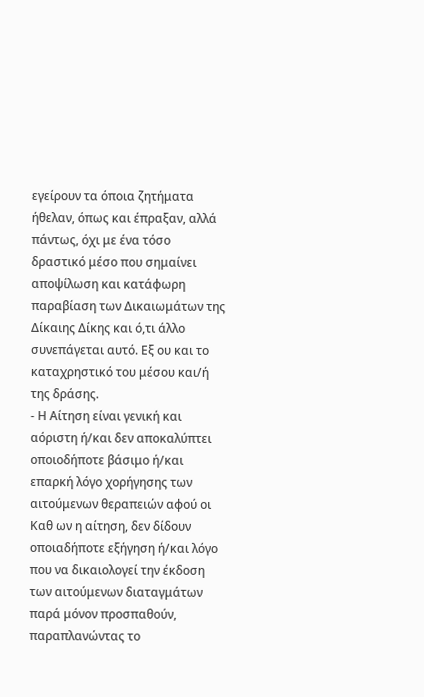εγείρουν τα όποια ζητήματα ήθελαν, όπως και έπραξαν, αλλά πάντως, όχι με ένα τόσο δραστικό μέσο που σημαίνει αποψίλωση και κατάφωρη παραβίαση των Δικαιωμάτων της Δίκαιης Δίκης και ό,τι άλλο συνεπάγεται αυτό. Εξ ου και το καταχρηστικό του μέσου και/ή της δράσης.
- Η Αίτηση είναι γενική και αόριστη ή/και δεν αποκαλύπτει οποιοδήποτε βάσιμο ή/και επαρκή λόγο χορήγησης των αιτούμενων θεραπειών αφού οι Καθ ων η αίτηση, δεν δίδουν οποιαδήποτε εξήγηση ή/και λόγο που να δικαιολογεί την έκδοση των αιτούμενων διαταγμάτων παρά μόνον προσπαθούν, παραπλανώντας το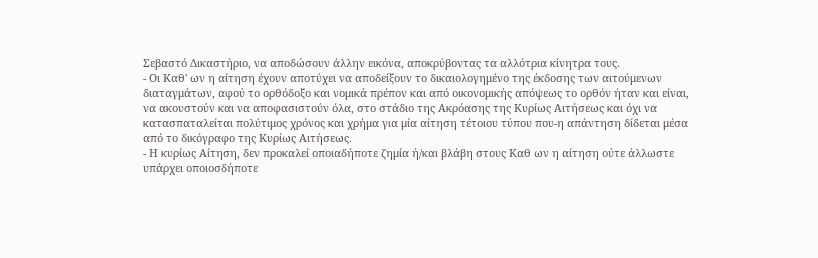Σεβαστό Δικαστήριο, να αποδώσουν άλλην εικόνα, αποκρύβοντας τα αλλότρια κίνητρα τους.
- Οι Καθ' ων η αίτηση έχουν αποτύχει να αποδείξουν το δικαιολογημένο της έκδοσης των αιτούμενων διαταγμάτων, αφού το ορθόδοξο και νομικά πρέπον και από οικονομικής απόψεως το ορθόν ήταν και είναι, να ακουστούν και να αποφασιστούν όλα, στο στάδιο της Ακρόασης της Κυρίως Αιτήσεως και όχι να κατασπαταλείται πολύτιμος χρόνος και χρήμα για μία αίτηση τέτοιου τύπου που-η απάντηση δίδεται μέσα από το δικόγραφο της Κυρίως Αιτήσεως.
- Η κυρίως Αίτηση, δεν προκαλεί οποιαδήποτε ζημία ή/και βλάβη στους Καθ ων η αίτηση ούτε άλλωστε υπάρχει οποιοσδήποτε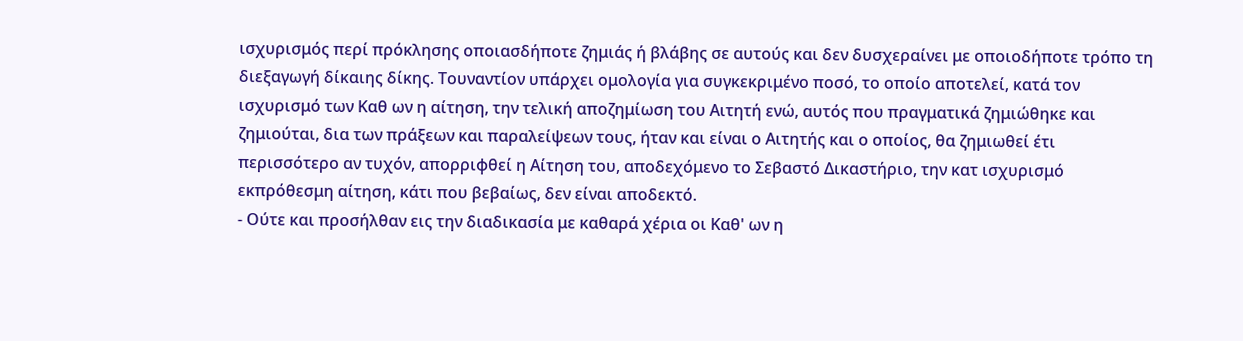ισχυρισμός περί πρόκλησης οποιασδήποτε ζημιάς ή βλάβης σε αυτούς και δεν δυσχεραίνει με οποιοδήποτε τρόπο τη διεξαγωγή δίκαιης δίκης. Τουναντίον υπάρχει ομολογία για συγκεκριμένο ποσό, το οποίο αποτελεί, κατά τον ισχυρισμό των Καθ ων η αίτηση, την τελική αποζημίωση του Αιτητή ενώ, αυτός που πραγματικά ζημιώθηκε και ζημιούται, δια των πράξεων και παραλείψεων τους, ήταν και είναι ο Αιτητής και ο οποίος, θα ζημιωθεί έτι περισσότερο αν τυχόν, απορριφθεί η Αίτηση του, αποδεχόμενο το Σεβαστό Δικαστήριο, την κατ ισχυρισμό εκπρόθεσμη αίτηση, κάτι που βεβαίως, δεν είναι αποδεκτό.
- Ούτε και προσήλθαν εις την διαδικασία με καθαρά χέρια οι Καθ' ων η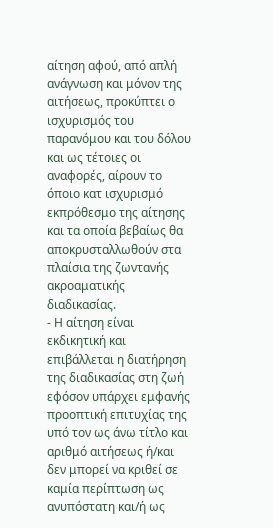αίτηση αφού, από απλή ανάγνωση και μόνον της αιτήσεως, προκύπτει ο ισχυρισμός του παρανόμου και του δόλου και ως τέτοιες οι αναφορές, αίρουν το όποιο κατ ισχυρισμό εκπρόθεσμο της αίτησης και τα οποία βεβαίως θα αποκρυσταλλωθούν στα πλαίσια της ζωντανής ακροαματικής διαδικασίας.
- Η αίτηση είναι εκδικητική και επιβάλλεται η διατήρηση της διαδικασίας στη ζωή εφόσον υπάρχει εμφανής προοπτική επιτυχίας της υπό τον ως άνω τίτλο και αριθμό αιτήσεως ή/και δεν μπορεί να κριθεί σε καμία περίπτωση ως ανυπόστατη και/ή ως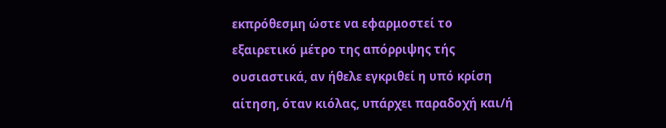εκπρόθεσμη ώστε να εφαρμοστεί το εξαιρετικό μέτρο της απόρριψης τής ουσιαστικά, αν ήθελε εγκριθεί η υπό κρίση αίτηση, όταν κιόλας, υπάρχει παραδοχή και/ή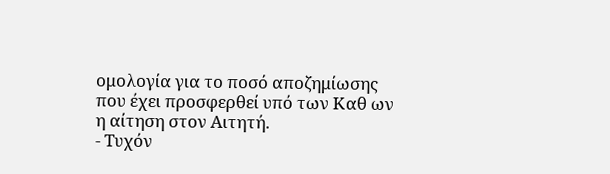ομολογία για το ποσό αποζημίωσης που έχει προσφερθεί υπό των Καθ ων η αίτηση στον Αιτητή.
- Τυχόν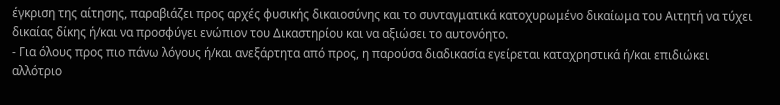έγκριση της αίτησης, παραβιάζει προς αρχές φυσικής δικαιοσύνης και το συνταγματικά κατοχυρωμένο δικαίωμα του Αιτητή να τύχει δικαίας δίκης ή/και να προσφύγει ενώπιον του Δικαστηρίου και να αξιώσει το αυτονόητο.
- Για όλους προς πιο πάνω λόγους ή/και ανεξάρτητα από προς, η παρούσα διαδικασία εγείρεται καταχρηστικά ή/και επιδιώκει αλλότριο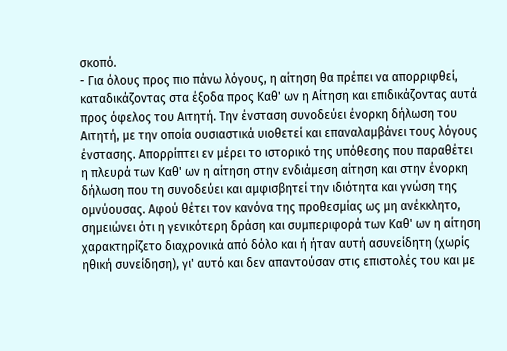σκοπό.
- Για όλους προς πιο πάνω λόγους, η αίτηση θα πρέπει να απορριφθεί, καταδικάζοντας στα έξοδα προς Καθ' ων η Αίτηση και επιδικάζοντας αυτά προς όφελος του Αιτητή. Την ένσταση συνοδεύει ένορκη δήλωση του Αιτητή, με την οποία ουσιαστικά υιοθετεί και επαναλαμβάνει τους λόγους ένστασης. Απορρίπτει εν μέρει το ιστορικό της υπόθεσης που παραθέτει η πλευρά των Καθ' ων η αίτηση στην ενδιάμεση αίτηση και στην ένορκη δήλωση που τη συνοδεύει και αμφισβητεί την ιδιότητα και γνώση της ομνύουσας. Αφού θέτει τον κανόνα της προθεσμίας ως μη ανέκκλητο, σημειώνει ότι η γενικότερη δράση και συμπεριφορά των Καθ' ων η αίτηση χαρακτηρίζετο διαχρονικά από δόλο και ή ήταν αυτή ασυνείδητη (χωρίς ηθική συνείδηση), γι' αυτό και δεν απαντούσαν στις επιστολές του και με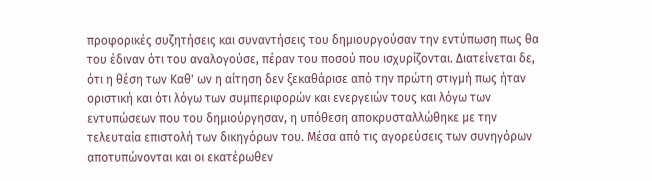προφορικές συζητήσεις και συναντήσεις του δημιουργούσαν την εντύπωση πως θα του έδιναν ότι του αναλογούσε, πέραν του ποσού που ισχυρίζονται. Διατείνεται δε, ότι η θέση των Καθ' ων η αίτηση δεν ξεκαθάρισε από την πρώτη στιγμή πως ήταν οριστική και ότι λόγω των συμπεριφορών και ενεργειών τους και λόγω των εντυπώσεων που του δημιούργησαν, η υπόθεση αποκρυσταλλώθηκε με την τελευταία επιστολή των δικηγόρων του. Μέσα από τις αγορεύσεις των συνηγόρων αποτυπώνονται και οι εκατέρωθεν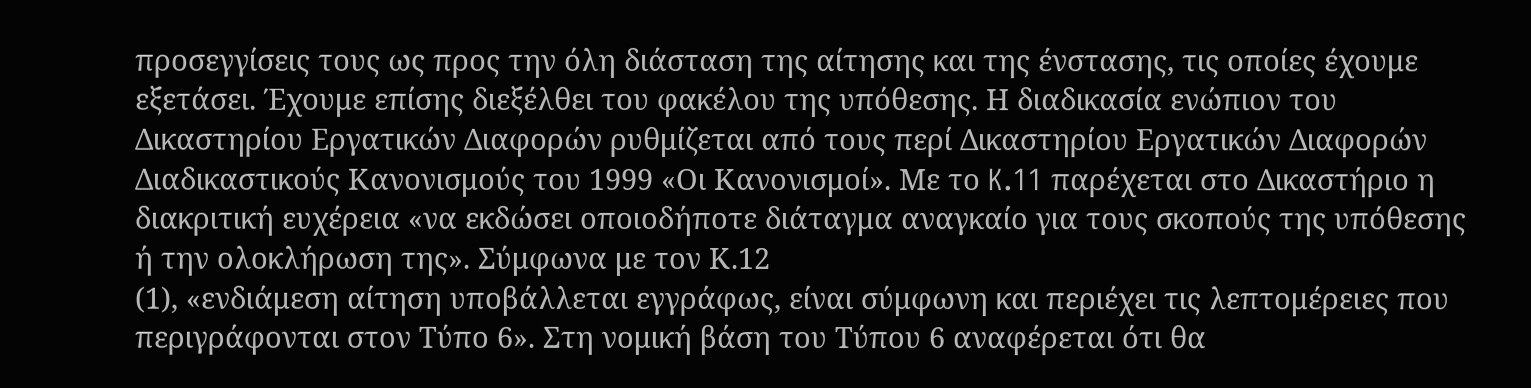προσεγγίσεις τους ως προς την όλη διάσταση της αίτησης και της ένστασης, τις οποίες έχουμε εξετάσει. Έχουμε επίσης διεξέλθει του φακέλου της υπόθεσης. Η διαδικασία ενώπιον του Δικαστηρίου Εργατικών Διαφορών ρυθμίζεται από τους περί Δικαστηρίου Εργατικών Διαφορών Διαδικαστικούς Κανονισμούς του 1999 «Οι Κανονισμοί». Με το K.11 παρέχεται στο Δικαστήριο η διακριτική ευχέρεια «να εκδώσει οποιοδήποτε διάταγμα αναγκαίο για τους σκοπούς της υπόθεσης ή την ολοκλήρωση της». Σύμφωνα με τον Κ.12
(1), «ενδιάμεση αίτηση υποβάλλεται εγγράφως, είναι σύμφωνη και περιέχει τις λεπτομέρειες που περιγράφονται στον Τύπο 6». Στη νομική βάση του Τύπου 6 αναφέρεται ότι θα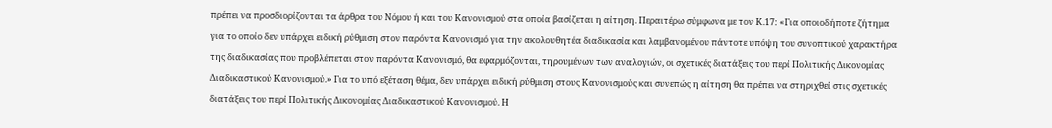πρέπει να προσδιορίζονται τα άρθρα του Νόμου ή και του Κανονισμού στα οποία βασίζεται η αίτηση. Περαιτέρω σύμφωνα με τον Κ.17: «Για οποιοδήποτε ζήτημα για το οποίο δεν υπάρχει ειδική ρύθμιση στον παρόντα Κανονισμό για την ακολουθητέα διαδικασία και λαμβανομένου πάντοτε υπόψη του συνοπτικού χαρακτήρα της διαδικασίας που προβλέπεται στον παρόντα Κανονισμό, θα εφαρμόζονται, τηρουμένων των αναλογιών, οι σχετικές διατάξεις του περί Πολιτικής Δικονομίας Διαδικαστικού Κανονισμού.» Για το υπό εξέταση θέμα, δεν υπάρχει ειδική ρύθμιση στους Κανονισμούς και συνεπώς η αίτηση θα πρέπει να στηριχθεί στις σχετικές διατάξεις του περί Πολιτικής Δικονομίας Διαδικαστικού Κανονισμού. Η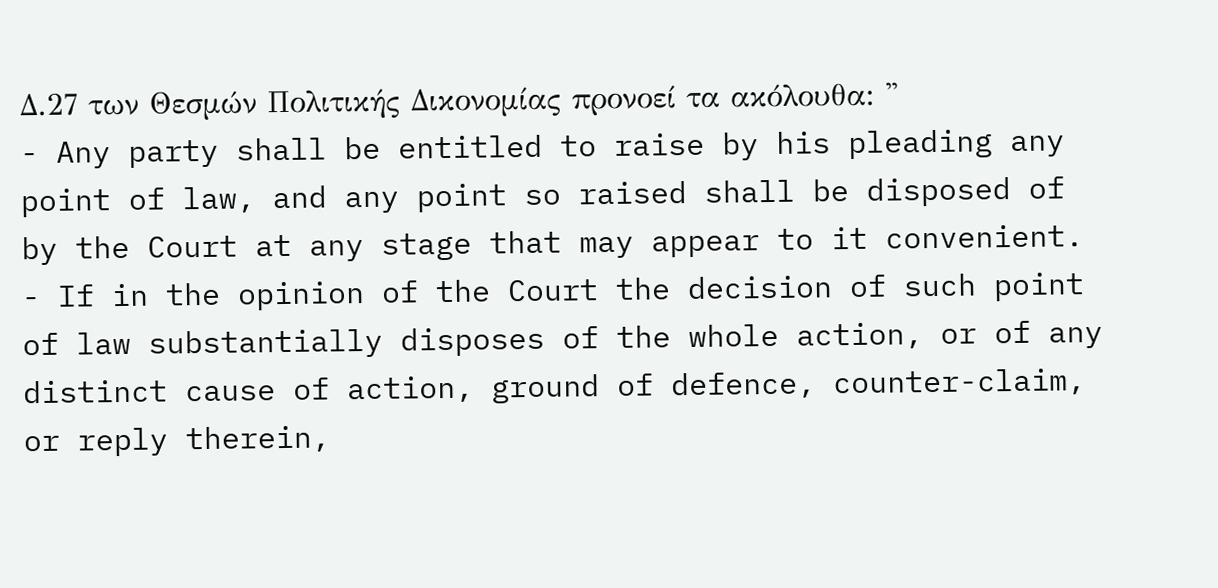Δ.27 των Θεσμών Πολιτικής Δικονομίας προνοεί τα ακόλουθα: ''
- Any party shall be entitled to raise by his pleading any point of law, and any point so raised shall be disposed of by the Court at any stage that may appear to it convenient.
- If in the opinion of the Court the decision of such point of law substantially disposes of the whole action, or of any distinct cause of action, ground of defence, counter-claim, or reply therein,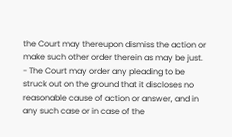the Court may thereupon dismiss the action or make such other order therein as may be just.
- The Court may order any pleading to be struck out on the ground that it discloses no reasonable cause of action or answer, and in any such case or in case of the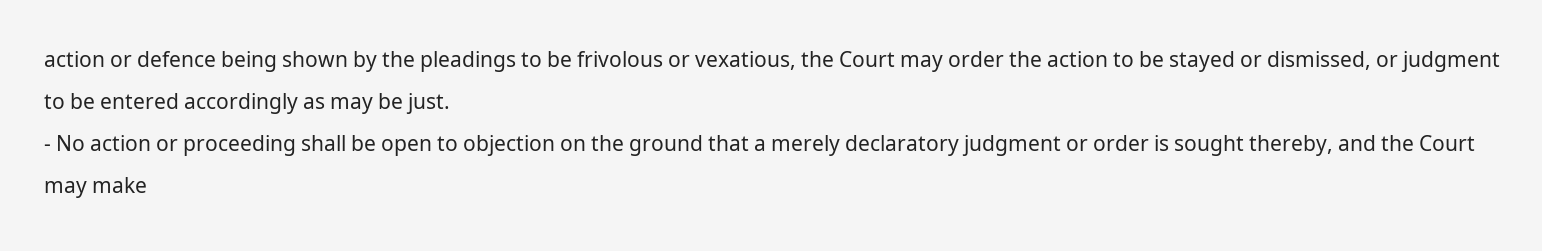action or defence being shown by the pleadings to be frivolous or vexatious, the Court may order the action to be stayed or dismissed, or judgment to be entered accordingly as may be just.
- No action or proceeding shall be open to objection on the ground that a merely declaratory judgment or order is sought thereby, and the Court may make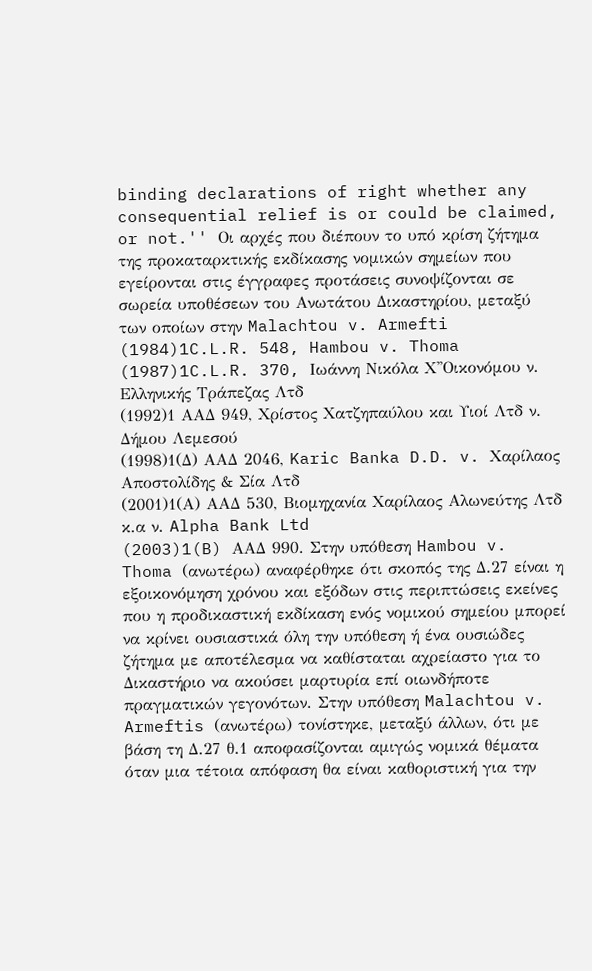binding declarations of right whether any consequential relief is or could be claimed, or not.'' Οι αρχές που διέπουν το υπό κρίση ζήτημα της προκαταρκτικής εκδίκασης νομικών σημείων που εγείρονται στις έγγραφες προτάσεις συνοψίζονται σε σωρεία υποθέσεων του Ανωτάτου Δικαστηρίου, μεταξύ των οποίων στην Malachtou v. Armefti
(1984)1C.L.R. 548, Hambou v. Thoma
(1987)1C.L.R. 370, Ιωάννη Νικόλα Χ''Οικονόμου ν. Ελληνικής Τράπεζας Λτδ
(1992)1 ΑΑΔ 949, Χρίστος Χατζηπαύλου και Υιοί Λτδ ν. Δήμου Λεμεσού
(1998)1(Δ) ΑΑΔ 2046, Karic Banka D.D. v. Χαρίλαος Αποστολίδης & Σία Λτδ
(2001)1(Α) ΑΑΔ 530, Βιομηχανία Χαρίλαος Αλωνεύτης Λτδ κ.α ν. Alpha Bank Ltd
(2003)1(B) AAΔ 990. Στην υπόθεση Hambou v. Thoma (ανωτέρω) αναφέρθηκε ότι σκοπός της Δ.27 είναι η εξοικονόμηση χρόνου και εξόδων στις περιπτώσεις εκείνες που η προδικαστική εκδίκαση ενός νομικού σημείου μπορεί να κρίνει ουσιαστικά όλη την υπόθεση ή ένα ουσιώδες ζήτημα με αποτέλεσμα να καθίσταται αχρείαστο για το Δικαστήριο να ακούσει μαρτυρία επί οιωνδήποτε πραγματικών γεγονότων. Στην υπόθεση Malachtou v. Armeftis (ανωτέρω) τονίστηκε, μεταξύ άλλων, ότι με βάση τη Δ.27 θ.1 αποφασίζονται αμιγώς νομικά θέματα όταν μια τέτοια απόφαση θα είναι καθοριστική για την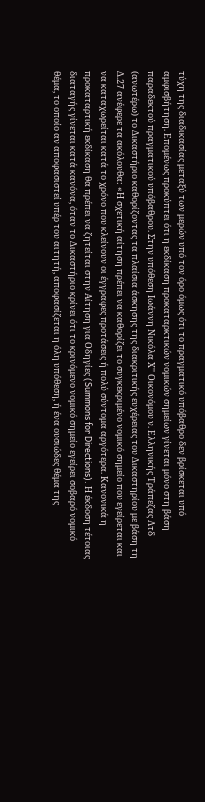τύχη της διαδικασίας μεταξύ των μερών υπό τον όρο όμως ότι το πραγματικό υπόβαθρο δεν βρίσκεται υπό αμφισβήτηση. Επομένως προκύπτει ότι η εκδίκαση προκαταρκτικών νομικών σημείων γίνεται μόνο στη βάση παραδεκτού πραγματικού υπόβαθρου. Στην υπόθεση Ιωάννη Νικόλα Χ'' Οικονόμου ν. Ελληνικής Τράπεζας Λτδ (ανωτέρω) το Δικαστήριο καθορίζοντας τα πλαίσια άσκησης της διακριτικής ευχέρειας του Δικαστηρίου με βάση τη Δ.27 ανέφερε τα ακόλουθα: «Η σχετική αίτηση πρέπει να καθορίζει το συγκεκριμένο νομικό σημείο που εγείρεται και να καταχωρείται κατά το χρόνο που κλείνουν οι έγγραφες προτάσεις ή πολύ σύντομα αργότερα. Κανονικά η προκαταρτική εκδίκαση θα πρέπει να ζητείται στην Αίτηση για Οδηγίες (Summons for Directions). Η έκδοση τέτοιας διαταγής γίνεται κατά κανόνα, όταν το Δικαστήριο κρίνει ότι το κρινόμενο νομικό σημείο εγείρει σοβαρό νομικό θέμα, το οποίο αν αποφασιστεί υπέρ του αιτητή, αποφασίζεται η όλη υπόθεση, ή ένα ουσιώδες θέμα της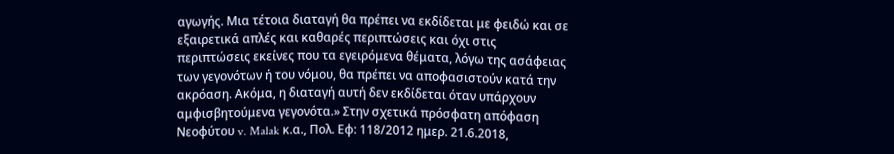αγωγής. Μια τέτοια διαταγή θα πρέπει να εκδίδεται με φειδώ και σε εξαιρετικά απλές και καθαρές περιπτώσεις και όχι στις περιπτώσεις εκείνες που τα εγειρόμενα θέματα, λόγω της ασάφειας των γεγονότων ή του νόμου, θα πρέπει να αποφασιστούν κατά την ακρόαση. Ακόμα, η διαταγή αυτή δεν εκδίδεται όταν υπάρχουν αμφισβητούμενα γεγονότα.» Στην σχετικά πρόσφατη απόφαση Νεοφύτου v. Malak κ.α., Πολ. Εφ: 118/2012 ημερ. 21.6.2018,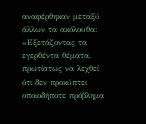αναφέρθηκαν μεταξύ άλλων τα ακόλουθα: «Εξετάζοντας τα εγερθέντα θέματα, πρωτίστως να λεχθεί ότι δεν προκύπτει οποιοδήποτε πρόβλημα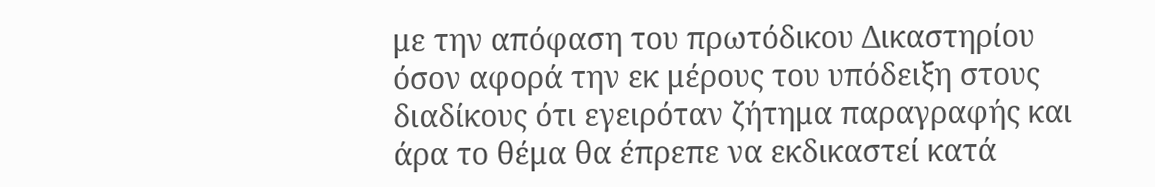με την απόφαση του πρωτόδικου Δικαστηρίου όσον αφορά την εκ μέρους του υπόδειξη στους διαδίκους ότι εγειρόταν ζήτημα παραγραφής και άρα το θέμα θα έπρεπε να εκδικαστεί κατά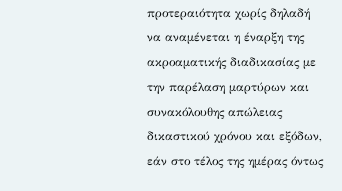προτεραιότητα χωρίς δηλαδή να αναμένεται η έναρξη της ακροαματικής διαδικασίας με την παρέλαση μαρτύρων και συνακόλουθης απώλειας δικαστικού χρόνου και εξόδων, εάν στο τέλος της ημέρας όντως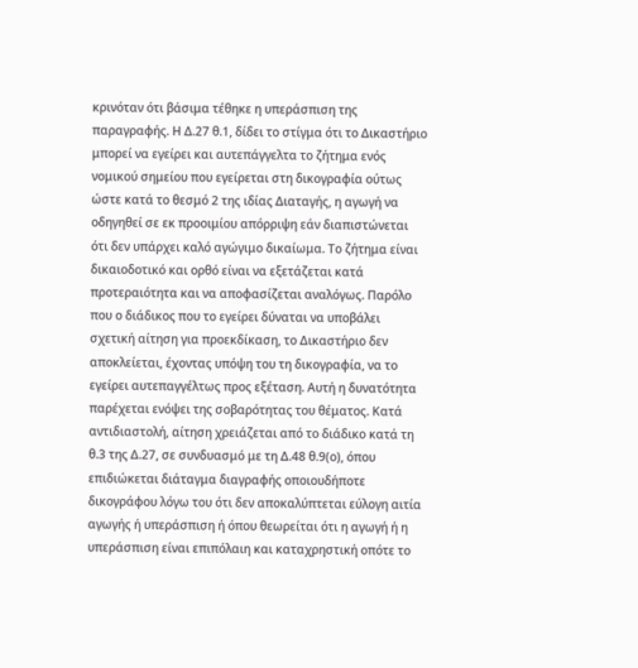κρινόταν ότι βάσιμα τέθηκε η υπεράσπιση της παραγραφής. Η Δ.27 θ.1, δίδει το στίγμα ότι το Δικαστήριο μπορεί να εγείρει και αυτεπάγγελτα το ζήτημα ενός νομικού σημείου που εγείρεται στη δικογραφία ούτως ώστε κατά το θεσμό 2 της ιδίας Διαταγής, η αγωγή να οδηγηθεί σε εκ προοιμίου απόρριψη εάν διαπιστώνεται ότι δεν υπάρχει καλό αγώγιμο δικαίωμα. Το ζήτημα είναι δικαιοδοτικό και ορθό είναι να εξετάζεται κατά προτεραιότητα και να αποφασίζεται αναλόγως. Παρόλο που ο διάδικος που το εγείρει δύναται να υποβάλει σχετική αίτηση για προεκδίκαση, το Δικαστήριο δεν αποκλείεται, έχοντας υπόψη του τη δικογραφία, να το εγείρει αυτεπαγγέλτως προς εξέταση. Αυτή η δυνατότητα παρέχεται ενόψει της σοβαρότητας του θέματος. Κατά αντιδιαστολή, αίτηση χρειάζεται από το διάδικο κατά τη θ.3 της Δ.27, σε συνδυασμό με τη Δ.48 θ.9(ο), όπου επιδιώκεται διάταγμα διαγραφής οποιουδήποτε δικογράφου λόγω του ότι δεν αποκαλύπτεται εύλογη αιτία αγωγής ή υπεράσπιση ή όπου θεωρείται ότι η αγωγή ή η υπεράσπιση είναι επιπόλαιη και καταχρηστική οπότε το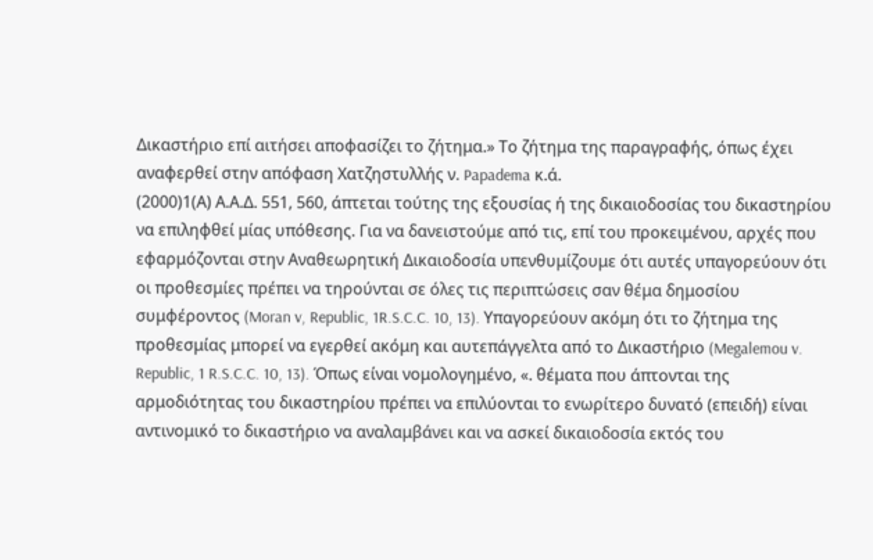Δικαστήριο επί αιτήσει αποφασίζει το ζήτημα.» Το ζήτημα της παραγραφής, όπως έχει αναφερθεί στην απόφαση Χατζηστυλλής ν. Papadema κ.ά.
(2000)1(Α) Α.Α.Δ. 551, 560, άπτεται τούτης της εξουσίας ή της δικαιοδοσίας του δικαστηρίου να επιληφθεί μίας υπόθεσης. Για να δανειστούμε από τις, επί του προκειμένου, αρχές που εφαρμόζονται στην Αναθεωρητική Δικαιοδοσία υπενθυμίζουμε ότι αυτές υπαγορεύουν ότι οι προθεσμίες πρέπει να τηρούνται σε όλες τις περιπτώσεις σαν θέμα δημοσίου συμφέροντος (Moran v, Republic, 1R.S.C.C. 10, 13). Υπαγορεύουν ακόμη ότι το ζήτημα της προθεσμίας μπορεί να εγερθεί ακόμη και αυτεπάγγελτα από το Δικαστήριο (Megalemou v. Republic, 1 R.S.C.C. 10, 13). Όπως είναι νομολογημένο, «. θέματα που άπτονται της αρμοδιότητας του δικαστηρίου πρέπει να επιλύονται το ενωρίτερο δυνατό (επειδή) είναι αντινομικό το δικαστήριο να αναλαμβάνει και να ασκεί δικαιοδοσία εκτός του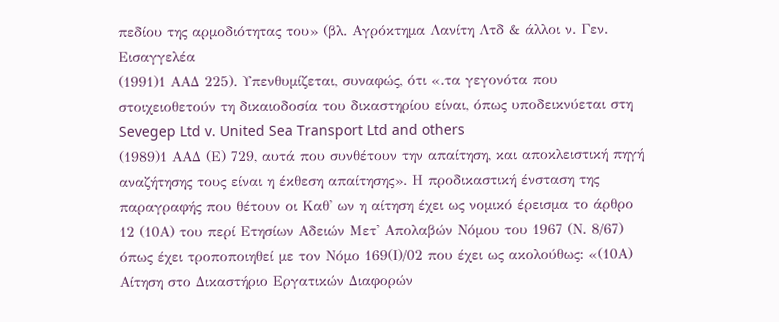πεδίου της αρμοδιότητας του» (βλ. Αγρόκτημα Λανίτη Λτδ & άλλοι ν. Γεν. Εισαγγελέα
(1991)1 ΑΑΔ 225). Υπενθυμίζεται, συναφώς, ότι «.τα γεγονότα που στοιχειοθετούν τη δικαιοδοσία του δικαστηρίου είναι, όπως υποδεικνύεται στη Sevegep Ltd v. United Sea Transport Ltd and others
(1989)1 ΑΑΔ (Ε) 729, αυτά που συνθέτουν την απαίτηση, και αποκλειστική πηγή αναζήτησης τους είναι η έκθεση απαίτησης». Η προδικαστική ένσταση της παραγραφής που θέτουν οι Καθ' ων η αίτηση έχει ως νομικό έρεισμα το άρθρο 12 (10Α) του περί Ετησίων Αδειών Μετ' Απολαβών Νόμου του 1967 (Ν. 8/67) όπως έχει τροποποιηθεί με τον Νόμο 169(Ι)/02 που έχει ως ακολούθως: «(10Α) Αίτηση στο Δικαστήριο Εργατικών Διαφορών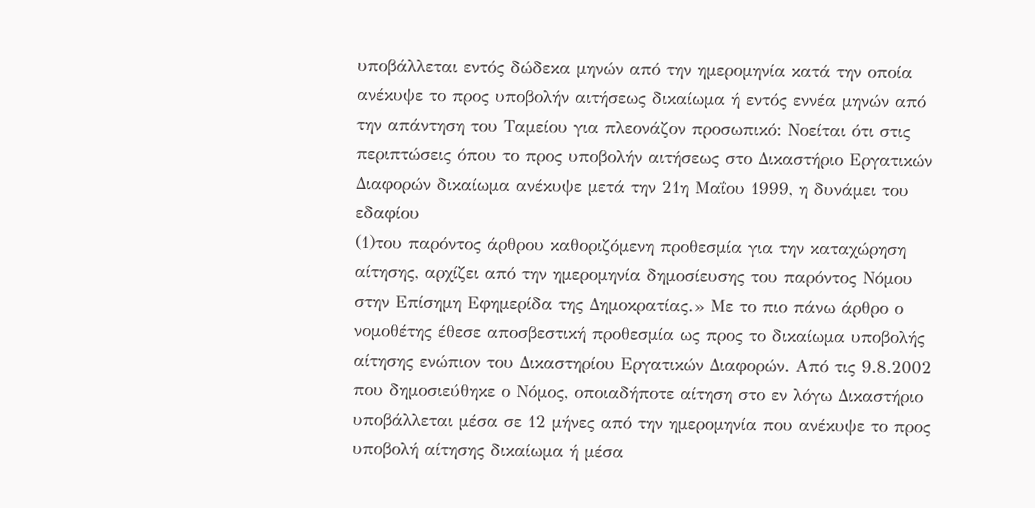υποβάλλεται εντός δώδεκα μηνών από την ημερομηνία κατά την οποία ανέκυψε το προς υποβολήν αιτήσεως δικαίωμα ή εντός εννέα μηνών από την απάντηση του Ταμείου για πλεονάζον προσωπικό: Νοείται ότι στις περιπτώσεις όπου το προς υποβολήν αιτήσεως στο Δικαστήριο Εργατικών Διαφορών δικαίωμα ανέκυψε μετά την 21η Μαΐου 1999, η δυνάμει του εδαφίου
(1)του παρόντος άρθρου καθοριζόμενη προθεσμία για την καταχώρηση αίτησης, αρχίζει από την ημερομηνία δημοσίευσης του παρόντος Νόμου στην Επίσημη Εφημερίδα της Δημοκρατίας.» Με το πιο πάνω άρθρο ο νομοθέτης έθεσε αποσβεστική προθεσμία ως προς το δικαίωμα υποβολής αίτησης ενώπιον του Δικαστηρίου Εργατικών Διαφορών. Από τις 9.8.2002 που δημοσιεύθηκε ο Νόμος, οποιαδήποτε αίτηση στο εν λόγω Δικαστήριο υποβάλλεται μέσα σε 12 μήνες από την ημερομηνία που ανέκυψε το προς υποβολή αίτησης δικαίωμα ή μέσα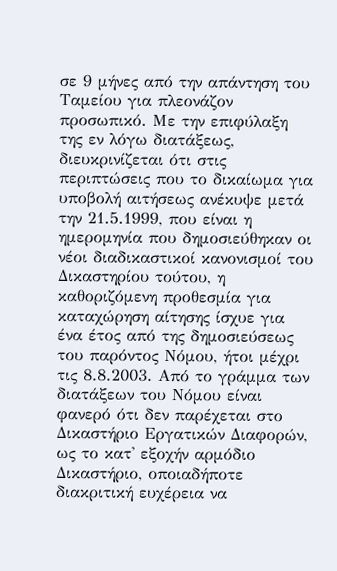σε 9 μήνες από την απάντηση του Ταμείου για πλεονάζον προσωπικό. Με την επιφύλαξη της εν λόγω διατάξεως, διευκρινίζεται ότι στις περιπτώσεις που το δικαίωμα για υποβολή αιτήσεως ανέκυψε μετά την 21.5.1999, που είναι η ημερομηνία που δημοσιεύθηκαν οι νέοι διαδικαστικοί κανονισμοί του Δικαστηρίου τούτου, η καθοριζόμενη προθεσμία για καταχώρηση αίτησης ίσχυε για ένα έτος από της δημοσιεύσεως του παρόντος Νόμου, ήτοι μέχρι τις 8.8.2003. Από το γράμμα των διατάξεων του Νόμου είναι φανερό ότι δεν παρέχεται στο Δικαστήριο Εργατικών Διαφορών, ως το κατ' εξοχήν αρμόδιο Δικαστήριο, οποιαδήποτε διακριτική ευχέρεια να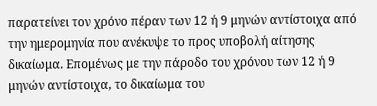παρατείνει τον χρόνο πέραν των 12 ή 9 μηνών αντίστοιχα από την ημερομηνία που ανέκυψε το προς υποβολή αίτησης δικαίωμα. Επομένως με την πάροδο του χρόνου των 12 ή 9 μηνών αντίστοιχα, το δικαίωμα του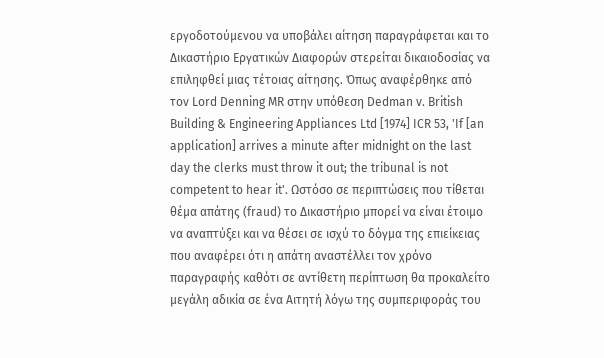εργοδοτούμενου να υποβάλει αίτηση παραγράφεται και το Δικαστήριο Εργατικών Διαφορών στερείται δικαιοδοσίας να επιληφθεί μιας τέτοιας αίτησης. Όπως αναφέρθηκε από τον Lord Denning MR στην υπόθεση Dedman v. British Building & Engineering Appliances Ltd [1974] ICR 53, 'If [an application] arrives a minute after midnight on the last day the clerks must throw it out; the tribunal is not competent to hear it'. Ωστόσο σε περιπτώσεις που τίθεται θέμα απάτης (fraud) το Δικαστήριο μπορεί να είναι έτοιμο να αναπτύξει και να θέσει σε ισχύ το δόγμα της επιείκειας που αναφέρει ότι η απάτη αναστέλλει τον χρόνο παραγραφής καθότι σε αντίθετη περίπτωση θα προκαλείτο μεγάλη αδικία σε ένα Αιτητή λόγω της συμπεριφοράς του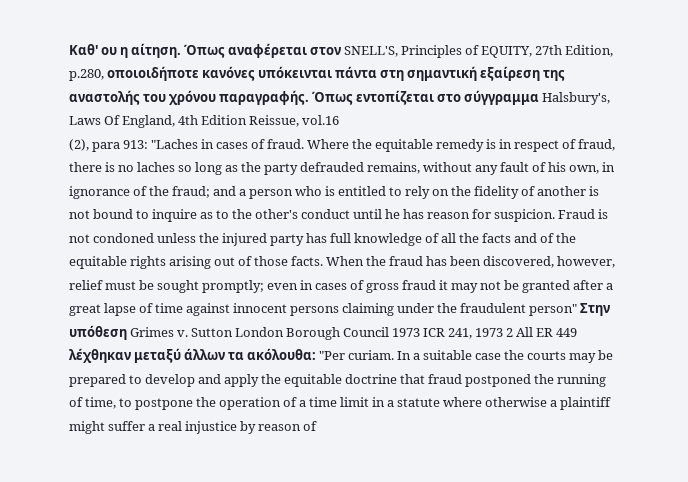Καθ' ου η αίτηση. Όπως αναφέρεται στον SNELL'S, Principles of EQUITY, 27th Edition, p.280, οποιοιδήποτε κανόνες υπόκεινται πάντα στη σημαντική εξαίρεση της αναστολής του χρόνου παραγραφής. Όπως εντοπίζεται στο σύγγραμμα Halsbury's, Laws Of England, 4th Edition Reissue, vol.16
(2), para 913: "Laches in cases of fraud. Where the equitable remedy is in respect of fraud, there is no laches so long as the party defrauded remains, without any fault of his own, in ignorance of the fraud; and a person who is entitled to rely on the fidelity of another is not bound to inquire as to the other's conduct until he has reason for suspicion. Fraud is not condoned unless the injured party has full knowledge of all the facts and of the equitable rights arising out of those facts. When the fraud has been discovered, however, relief must be sought promptly; even in cases of gross fraud it may not be granted after a great lapse of time against innocent persons claiming under the fraudulent person" Στην υπόθεση Grimes v. Sutton London Borough Council 1973 ICR 241, 1973 2 All ER 449 λέχθηκαν μεταξύ άλλων τα ακόλουθα: "Per curiam. In a suitable case the courts may be prepared to develop and apply the equitable doctrine that fraud postponed the running of time, to postpone the operation of a time limit in a statute where otherwise a plaintiff might suffer a real injustice by reason of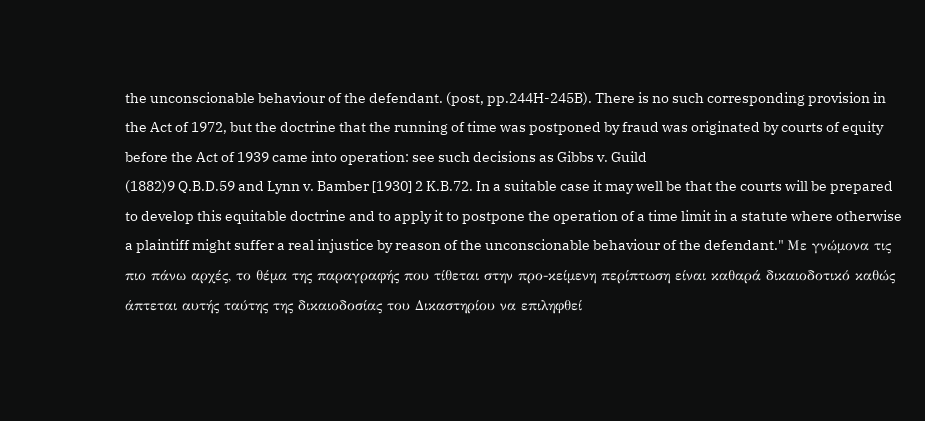the unconscionable behaviour of the defendant. (post, pp.244H-245B). There is no such corresponding provision in the Act of 1972, but the doctrine that the running of time was postponed by fraud was originated by courts of equity before the Act of 1939 came into operation: see such decisions as Gibbs v. Guild
(1882)9 Q.B.D.59 and Lynn v. Bamber [1930] 2 K.B.72. In a suitable case it may well be that the courts will be prepared to develop this equitable doctrine and to apply it to postpone the operation of a time limit in a statute where otherwise a plaintiff might suffer a real injustice by reason of the unconscionable behaviour of the defendant." Με γνώμονα τις πιο πάνω αρχές, το θέμα της παραγραφής που τίθεται στην προ-κείμενη περίπτωση είναι καθαρά δικαιοδοτικό καθώς άπτεται αυτής ταύτης της δικαιοδοσίας του Δικαστηρίου να επιληφθεί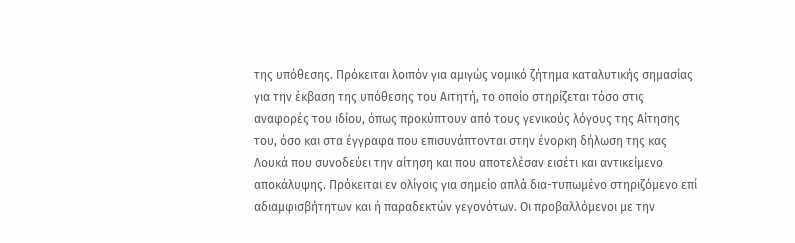της υπόθεσης. Πρόκειται λοιπόν για αμιγώς νομικό ζήτημα καταλυτικής σημασίας για την έκβαση της υπόθεσης του Αιτητή, το οποίο στηρίζεται τόσο στις αναφορές του ιδίου, όπως προκύπτουν από τους γενικούς λόγους της Αίτησης του, όσο και στα έγγραφα που επισυνάπτονται στην ένορκη δήλωση της κας Λουκά που συνοδεύει την αίτηση και που αποτελέσαν εισέτι και αντικείμενο αποκάλυψης. Πρόκειται εν ολίγοις για σημείο απλά δια-τυπωμένο στηριζόμενο επί αδιαμφισβήτητων και ή παραδεκτών γεγονότων. Οι προβαλλόμενοι με την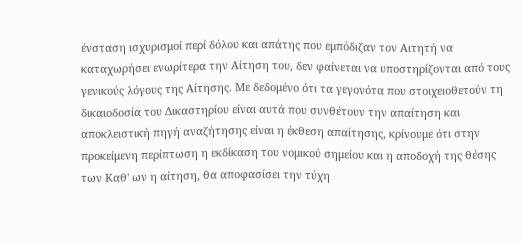ένσταση ισχυρισμοί περί δόλου και απάτης που εμπόδιζαν τον Αιτητή να καταχωρήσει ενωρίτερα την Αίτηση του, δεν φαίνεται να υποστηρίζονται από τους γενικούς λόγους της Αίτησης. Με δεδομένο ότι τα γεγονότα που στοιχειοθετούν τη δικαιοδοσία του Δικαστηρίου είναι αυτά που συνθέτουν την απαίτηση και αποκλειστική πηγή αναζήτησης είναι η έκθεση απαίτησης, κρίνουμε ότι στην προκείμενη περίπτωση η εκδίκαση του νομικού σημείου και η αποδοχή της θέσης των Καθ' ων η αίτηση, θα αποφασίσει την τύχη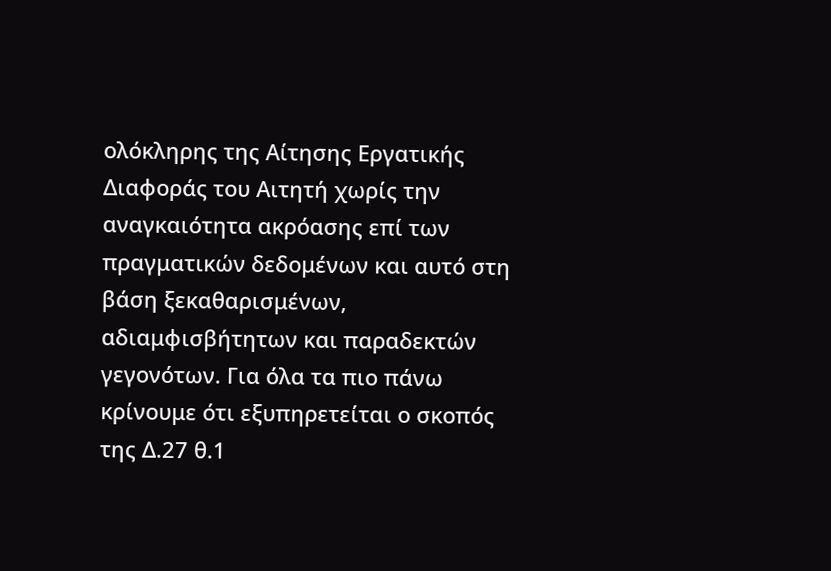ολόκληρης της Αίτησης Εργατικής Διαφοράς του Αιτητή χωρίς την αναγκαιότητα ακρόασης επί των πραγματικών δεδομένων και αυτό στη βάση ξεκαθαρισμένων, αδιαμφισβήτητων και παραδεκτών γεγονότων. Για όλα τα πιο πάνω κρίνουμε ότι εξυπηρετείται ο σκοπός της Δ.27 θ.1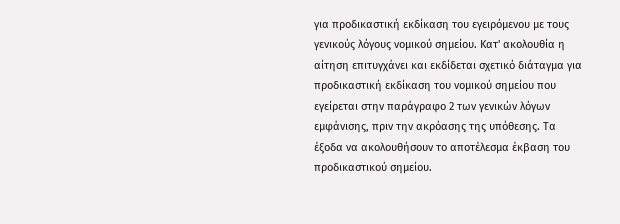για προδικαστική εκδίκαση του εγειρόμενου με τους γενικούς λόγους νομικού σημείου. Κατ' ακολουθία η αίτηση επιτυγχάνει και εκδίδεται σχετικό διάταγμα για προδικαστική εκδίκαση του νομικού σημείου που εγείρεται στην παράγραφο 2 των γενικών λόγων εμφάνισης, πριν την ακρόασης της υπόθεσης. Τα έξοδα να ακολουθήσουν το αποτέλεσμα έκβαση του προδικαστικού σημείου.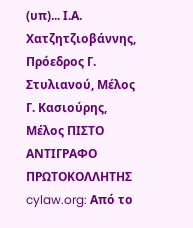(υπ)... Ι.Α. Χατζητζιοβάννης, Πρόεδρος Γ. Στυλιανού, Μέλος Γ. Κασιούρης, Μέλος ΠΙΣΤΟ ΑΝΤΙΓΡΑΦΟ ΠΡΩΤΟΚΟΛΛΗΤΗΣ cylaw.org: Από το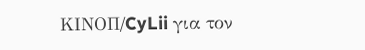ΚΙΝOΠ/CyLii για τον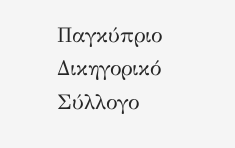Παγκύπριο Δικηγορικό Σύλλογο